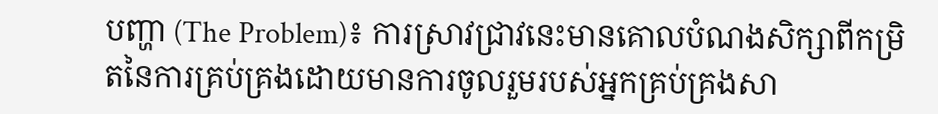បញ្ហា (The Problem)៖ ការស្រាវជ្រាវនេះមានគោលបំណងសិក្សាពីកម្រិតនៃការគ្រប់គ្រងដោយមានការចូលរួមរបស់អ្នកគ្រប់គ្រងសា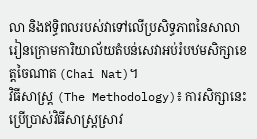លា និងឥទ្ធិពលរបស់វាទៅលើប្រសិទ្ធភាពនៃសាលារៀនក្រោមការិយាល័យតំបន់សេវាអប់រំបឋមសិក្សាខេត្តចៃណាត (Chai Nat)។
វិធីសាស្ត្រ (The Methodology)៖ ការសិក្សានេះប្រើប្រាស់វិធីសាស្ត្រស្រាវ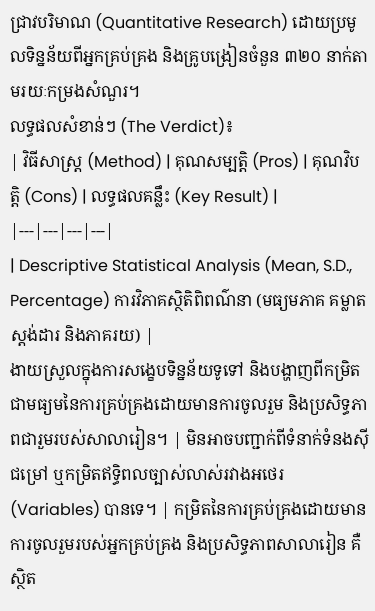ជ្រាវបរិមាណ (Quantitative Research) ដោយប្រមូលទិន្នន័យពីអ្នកគ្រប់គ្រង និងគ្រូបង្រៀនចំនួន ៣២០ នាក់តាមរយៈកម្រងសំណួរ។
លទ្ធផលសំខាន់ៗ (The Verdict)៖
| វិធីសាស្ត្រ (Method) | គុណសម្បត្តិ (Pros) | គុណវិបត្តិ (Cons) | លទ្ធផលគន្លឹះ (Key Result) |
|---|---|---|---|
| Descriptive Statistical Analysis (Mean, S.D., Percentage) ការវិភាគស្ថិតិពិពណ៌នា (មធ្យមភាគ គម្លាតស្តង់ដារ និងភាគរយ) |
ងាយស្រួលក្នុងការសង្ខេបទិន្នន័យទូទៅ និងបង្ហាញពីកម្រិតជាមធ្យមនៃការគ្រប់គ្រងដោយមានការចូលរួម និងប្រសិទ្ធភាពជារួមរបស់សាលារៀន។ | មិនអាចបញ្ជាក់ពីទំនាក់ទំនងស៊ីជម្រៅ ឬកម្រិតឥទ្ធិពលច្បាស់លាស់រវាងអថេរ (Variables) បានទេ។ | កម្រិតនៃការគ្រប់គ្រងដោយមានការចូលរួមរបស់អ្នកគ្រប់គ្រង និងប្រសិទ្ធភាពសាលារៀន គឺស្ថិត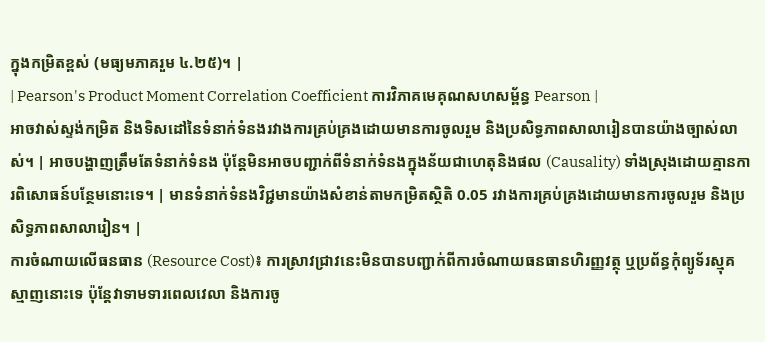ក្នុងកម្រិតខ្ពស់ (មធ្យមភាគរួម ៤.២៥)។ |
| Pearson's Product Moment Correlation Coefficient ការវិភាគមេគុណសហសម្ព័ន្ធ Pearson |
អាចវាស់ស្ទង់កម្រិត និងទិសដៅនៃទំនាក់ទំនងរវាងការគ្រប់គ្រងដោយមានការចូលរួម និងប្រសិទ្ធភាពសាលារៀនបានយ៉ាងច្បាស់លាស់។ | អាចបង្ហាញត្រឹមតែទំនាក់ទំនង ប៉ុន្តែមិនអាចបញ្ជាក់ពីទំនាក់ទំនងក្នុងន័យជាហេតុនិងផល (Causality) ទាំងស្រុងដោយគ្មានការពិសោធន៍បន្ថែមនោះទេ។ | មានទំនាក់ទំនងវិជ្ជមានយ៉ាងសំខាន់តាមកម្រិតស្ថិតិ 0.05 រវាងការគ្រប់គ្រងដោយមានការចូលរួម និងប្រសិទ្ធភាពសាលារៀន។ |
ការចំណាយលើធនធាន (Resource Cost)៖ ការស្រាវជ្រាវនេះមិនបានបញ្ជាក់ពីការចំណាយធនធានហិរញ្ញវត្ថុ ឬប្រព័ន្ធកុំព្យូទ័រស្មុគស្មាញនោះទេ ប៉ុន្តែវាទាមទារពេលវេលា និងការចូ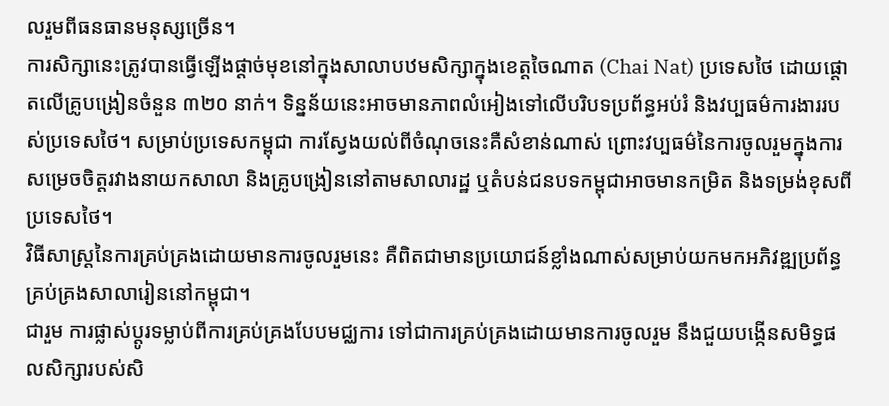លរួមពីធនធានមនុស្សច្រើន។
ការសិក្សានេះត្រូវបានធ្វើឡើងផ្តាច់មុខនៅក្នុងសាលាបឋមសិក្សាក្នុងខេត្តចៃណាត (Chai Nat) ប្រទេសថៃ ដោយផ្តោតលើគ្រូបង្រៀនចំនួន ៣២០ នាក់។ ទិន្នន័យនេះអាចមានភាពលំអៀងទៅលើបរិបទប្រព័ន្ធអប់រំ និងវប្បធម៌ការងាររបស់ប្រទេសថៃ។ សម្រាប់ប្រទេសកម្ពុជា ការស្វែងយល់ពីចំណុចនេះគឺសំខាន់ណាស់ ព្រោះវប្បធម៌នៃការចូលរួមក្នុងការសម្រេចចិត្តរវាងនាយកសាលា និងគ្រូបង្រៀននៅតាមសាលារដ្ឋ ឬតំបន់ជនបទកម្ពុជាអាចមានកម្រិត និងទម្រង់ខុសពីប្រទេសថៃ។
វិធីសាស្ត្រនៃការគ្រប់គ្រងដោយមានការចូលរួមនេះ គឺពិតជាមានប្រយោជន៍ខ្លាំងណាស់សម្រាប់យកមកអភិវឌ្ឍប្រព័ន្ធគ្រប់គ្រងសាលារៀននៅកម្ពុជា។
ជារួម ការផ្លាស់ប្តូរទម្លាប់ពីការគ្រប់គ្រងបែបមជ្ឈការ ទៅជាការគ្រប់គ្រងដោយមានការចូលរួម នឹងជួយបង្កើនសមិទ្ធផលសិក្សារបស់សិ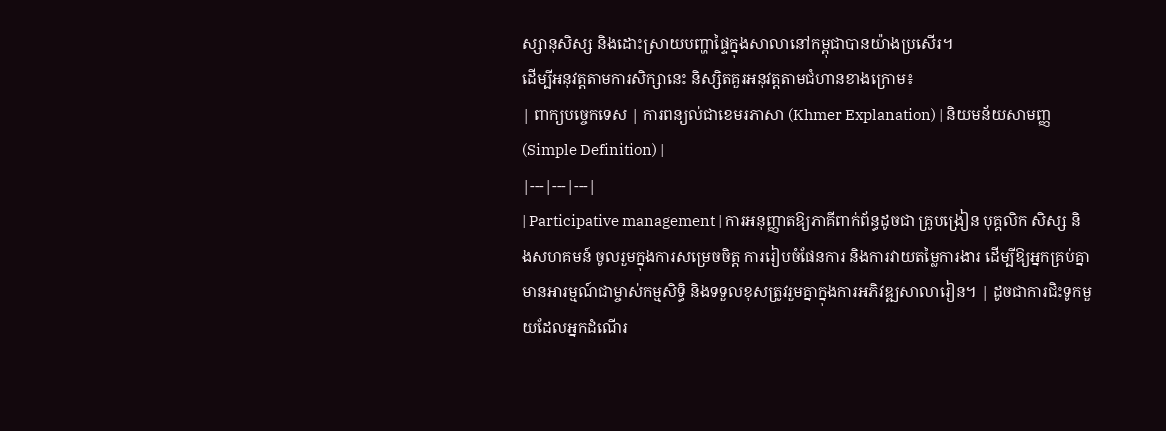ស្សានុសិស្ស និងដោះស្រាយបញ្ហាផ្ទៃក្នុងសាលានៅកម្ពុជាបានយ៉ាងប្រសើរ។
ដើម្បីអនុវត្តតាមការសិក្សានេះ និស្សិតគួរអនុវត្តតាមជំហានខាងក្រោម៖
| ពាក្យបច្ចេកទេស | ការពន្យល់ជាខេមរភាសា (Khmer Explanation) | និយមន័យសាមញ្ញ (Simple Definition) |
|---|---|---|
| Participative management | ការអនុញ្ញាតឱ្យភាគីពាក់ព័ន្ធដូចជា គ្រូបង្រៀន បុគ្គលិក សិស្ស និងសហគមន៍ ចូលរួមក្នុងការសម្រេចចិត្ត ការរៀបចំផែនការ និងការវាយតម្លៃការងារ ដើម្បីឱ្យអ្នកគ្រប់គ្នាមានអារម្មណ៍ជាម្ចាស់កម្មសិទ្ធិ និងទទួលខុសត្រូវរួមគ្នាក្នុងការអភិវឌ្ឍសាលារៀន។ | ដូចជាការជិះទូកមួយដែលអ្នកដំណើរ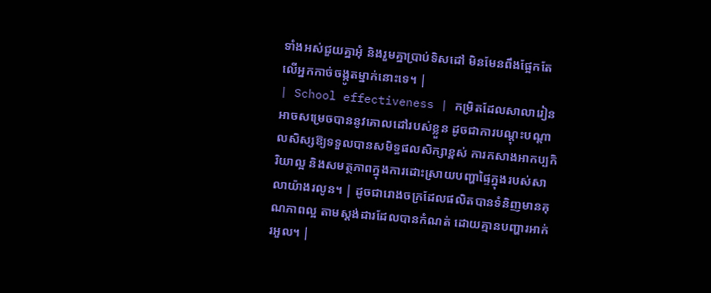ទាំងអស់ជួយគ្នាអុំ និងរួមគ្នាប្រាប់ទិសដៅ មិនមែនពឹងផ្អែកតែលើអ្នកកាច់ចង្កូតម្នាក់នោះទេ។ |
| School effectiveness | កម្រិតដែលសាលារៀនអាចសម្រេចបាននូវគោលដៅរបស់ខ្លួន ដូចជាការបណ្តុះបណ្តាលសិស្សឱ្យទទួលបានសមិទ្ធផលសិក្សាខ្ពស់ ការកសាងអាកប្បកិរិយាល្អ និងសមត្ថភាពក្នុងការដោះស្រាយបញ្ហាផ្ទៃក្នុងរបស់សាលាយ៉ាងរលូន។ | ដូចជារោងចក្រដែលផលិតបានទំនិញមានគុណភាពល្អ តាមស្តង់ដារដែលបានកំណត់ ដោយគ្មានបញ្ហារអាក់រអួល។ |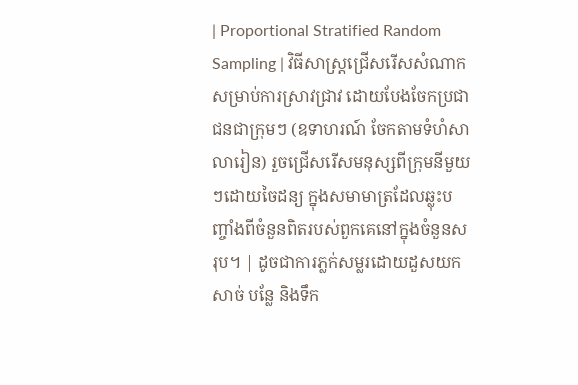| Proportional Stratified Random Sampling | វិធីសាស្ត្រជ្រើសរើសសំណាកសម្រាប់ការស្រាវជ្រាវ ដោយបែងចែកប្រជាជនជាក្រុមៗ (ឧទាហរណ៍ ចែកតាមទំហំសាលារៀន) រួចជ្រើសរើសមនុស្សពីក្រុមនីមួយៗដោយចៃដន្យ ក្នុងសមាមាត្រដែលឆ្លុះបញ្ចាំងពីចំនួនពិតរបស់ពួកគេនៅក្នុងចំនួនសរុប។ | ដូចជាការភ្លក់សម្លរដោយដួសយកសាច់ បន្លែ និងទឹក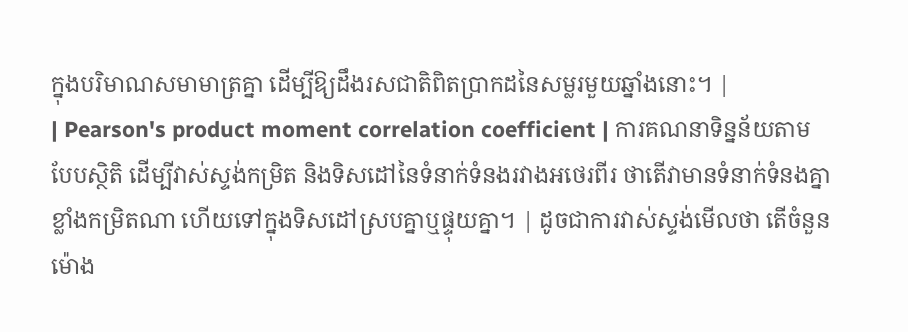ក្នុងបរិមាណសមាមាត្រគ្នា ដើម្បីឱ្យដឹងរសជាតិពិតប្រាកដនៃសម្លរមួយឆ្នាំងនោះ។ |
| Pearson's product moment correlation coefficient | ការគណនាទិន្នន័យតាមបែបស្ថិតិ ដើម្បីវាស់ស្ទង់កម្រិត និងទិសដៅនៃទំនាក់ទំនងរវាងអថេរពីរ ថាតើវាមានទំនាក់ទំនងគ្នាខ្លាំងកម្រិតណា ហើយទៅក្នុងទិសដៅស្របគ្នាឬផ្ទុយគ្នា។ | ដូចជាការវាស់ស្ទង់មើលថា តើចំនួនម៉ោង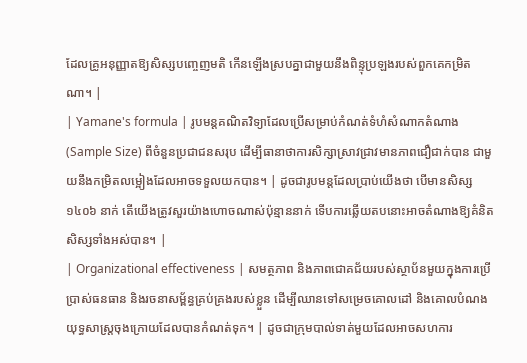ដែលគ្រូអនុញ្ញាតឱ្យសិស្សបញ្ចេញមតិ កើនឡើងស្របគ្នាជាមួយនឹងពិន្ទុប្រឡងរបស់ពួកគេកម្រិតណា។ |
| Yamane's formula | រូបមន្តគណិតវិទ្យាដែលប្រើសម្រាប់កំណត់ទំហំសំណាកតំណាង (Sample Size) ពីចំនួនប្រជាជនសរុប ដើម្បីធានាថាការសិក្សាស្រាវជ្រាវមានភាពជឿជាក់បាន ជាមួយនឹងកម្រិតលម្អៀងដែលអាចទទួលយកបាន។ | ដូចជារូបមន្តដែលប្រាប់យើងថា បើមានសិស្ស ១៤០៦ នាក់ តើយើងត្រូវសួរយ៉ាងហោចណាស់ប៉ុន្មាននាក់ ទើបការឆ្លើយតបនោះអាចតំណាងឱ្យគំនិតសិស្សទាំងអស់បាន។ |
| Organizational effectiveness | សមត្ថភាព និងភាពជោគជ័យរបស់ស្ថាប័នមួយក្នុងការប្រើប្រាស់ធនធាន និងរចនាសម្ព័ន្ធគ្រប់គ្រងរបស់ខ្លួន ដើម្បីឈានទៅសម្រេចគោលដៅ និងគោលបំណងយុទ្ធសាស្ត្រចុងក្រោយដែលបានកំណត់ទុក។ | ដូចជាក្រុមបាល់ទាត់មួយដែលអាចសហការ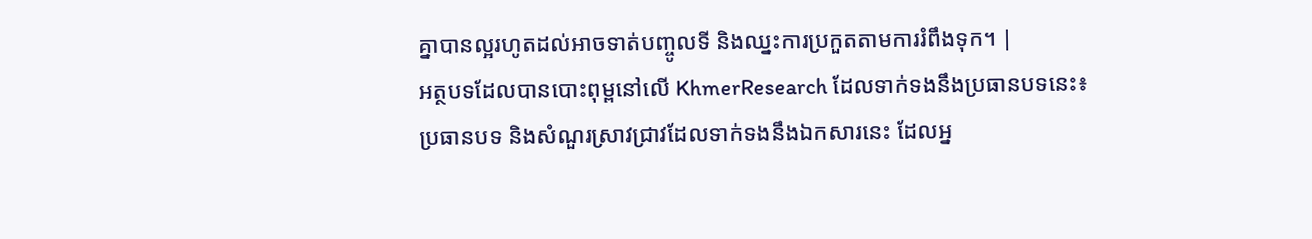គ្នាបានល្អរហូតដល់អាចទាត់បញ្ចូលទី និងឈ្នះការប្រកួតតាមការរំពឹងទុក។ |
អត្ថបទដែលបានបោះពុម្ពនៅលើ KhmerResearch ដែលទាក់ទងនឹងប្រធានបទនេះ៖
ប្រធានបទ និងសំណួរស្រាវជ្រាវដែលទាក់ទងនឹងឯកសារនេះ ដែលអ្ន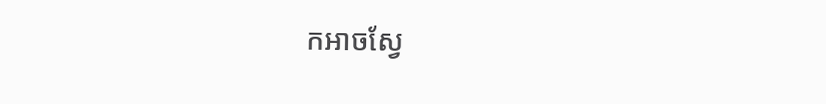កអាចស្វែ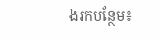ងរកបន្ថែម៖